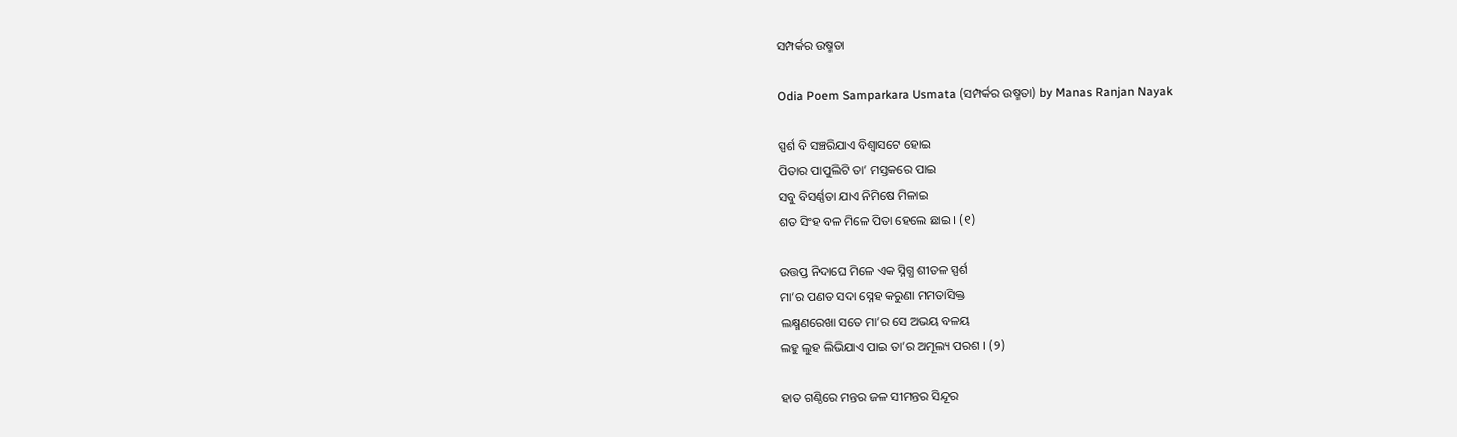ସମ୍ପର୍କର ଉଷ୍ମତା

Odia Poem Samparkara Usmata (ସମ୍ପର୍କର ଉଷ୍ମତା) by Manas Ranjan Nayak

ସ୍ପର୍ଶ ବି ସଞ୍ଚରିଯାଏ ବିଶ୍ୱାସଟେ ହୋଇ
ପିତାର ପାପୁଲିଟି ତା’ ମସ୍ତକରେ ପାଇ
ସବୁ ବିସର୍ଣ୍ଣତା ଯାଏ ନିମିଷେ ମିଳାଇ
ଶତ ସିଂହ ବଳ ମିଳେ ପିତା ହେଲେ ଛାଇ । (୧)

ଉତ୍ତପ୍ତ ନିଦାଘେ ମିଳେ ଏକ ସ୍ନିଗ୍ଧ ଶୀତଳ ସ୍ପର୍ଶ
ମା’ର ପଣତ ସଦା ସ୍ନେହ କରୁଣା ମମତାସିକ୍ତ
ଲକ୍ଷ୍ମଣରେଖା ସତେ ମା’ର ସେ ଅଭୟ ବଳୟ
ଲହୁ ଲୁହ ଲିଭିଯାଏ ପାଇ ତା’ର ଅମୂଲ୍ୟ ପରଶ । (୨)

ହାତ ଗଣ୍ଠିରେ ମନ୍ତର ଜଳ ସୀମନ୍ତର ସିନ୍ଦୂର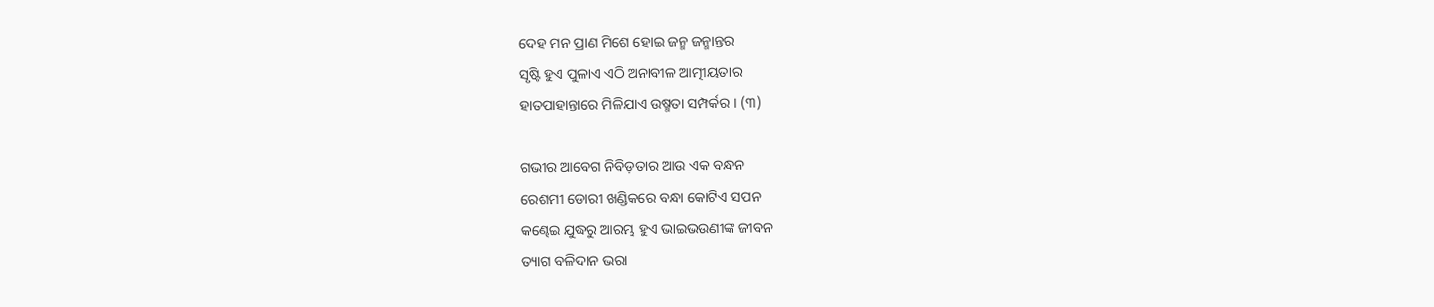ଦେହ ମନ ପ୍ରାଣ ମିଶେ ହୋଇ ଜନ୍ମ ଜନ୍ମାନ୍ତର
ସୃଷ୍ଟି ହୁଏ ପୁଳାଏ ଏଠି ଅନାବୀଳ ଆତ୍ମୀୟତାର
ହାତପାହାନ୍ତାରେ ମିଳିଯାଏ ଉଷ୍ମତା ସମ୍ପର୍କର । (୩)

ଗଭୀର ଆବେଗ ନିବିଡ଼ତାର ଆଉ ଏକ ବନ୍ଧନ
ରେଶମୀ ଡୋରୀ ଖଣ୍ଡିକରେ ବନ୍ଧା କୋଟିଏ ସପନ
କଣ୍ଢେଇ ଯୁଦ୍ଧରୁ ଆରମ୍ଭ ହୁଏ ଭାଇଭଉଣୀଙ୍କ ଜୀବନ
ତ୍ୟାଗ ବଳିଦାନ ଭରା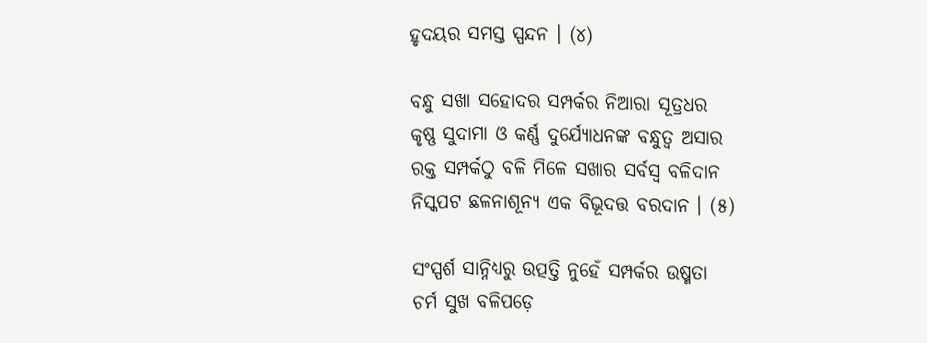ହୃଦୟର ସମସ୍ତ ସ୍ପନ୍ଦନ । (୪)

ବନ୍ଧୁ ସଖା ସହୋଦର ସମ୍ପର୍କର ନିଆରା ସୂତ୍ରଧର
କୃଷ୍ଣ ସୁଦାମା ଓ କର୍ଣ୍ଣ ଦୁର୍ଯ୍ୟୋଧନଙ୍କ ବନ୍ଧୁତ୍ୱ ଅସାର
ରକ୍ତ ସମ୍ପର୍କଠୁ ବଳି ମିଳେ ସଖାର ସର୍ବସ୍ୱ ବଳିଦାନ
ନିସ୍କପଟ ଛଳନାଶୂନ୍ୟ ଏକ ବିଭୂଦତ୍ତ ବରଦାନ । (୫)

ସଂସ୍ପର୍ଶ ସାନ୍ନିଧ୍ୟରୁ ଉତ୍ପତ୍ତି ନୁହେଁ ସମ୍ପର୍କର ଉଷ୍ମତା
ଚର୍ମ ସୁଖ ବଳିପଡ଼େ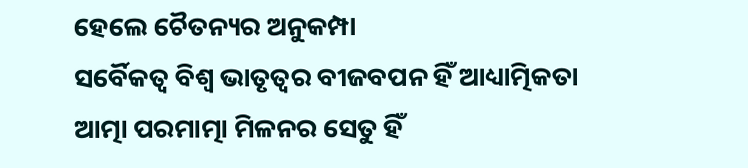ହେଲେ ଚୈତନ୍ୟର ଅନୁକମ୍ପା
ସର୍ବୈକତ୍ଵ ବିଶ୍ୱ ଭାତୃତ୍ୱର ବୀଜବପନ ହିଁ ଆଧ୍ୟାତ୍ମିକତା
ଆତ୍ମା ପରମାତ୍ମା ମିଳନର ସେତୁ ହିଁ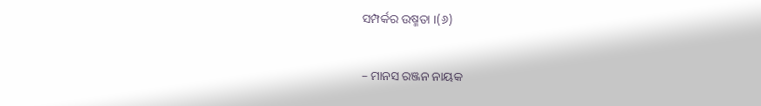ସମ୍ପର୍କର ଉଷ୍ମତା ।(୬)

– ମାନସ ରଞ୍ଜନ ନାୟକ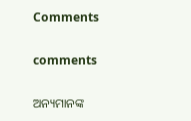Comments

comments

ଅନ୍ୟମାନଙ୍କ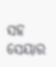ସହ ସେୟାର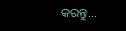କରନ୍ତୁ...